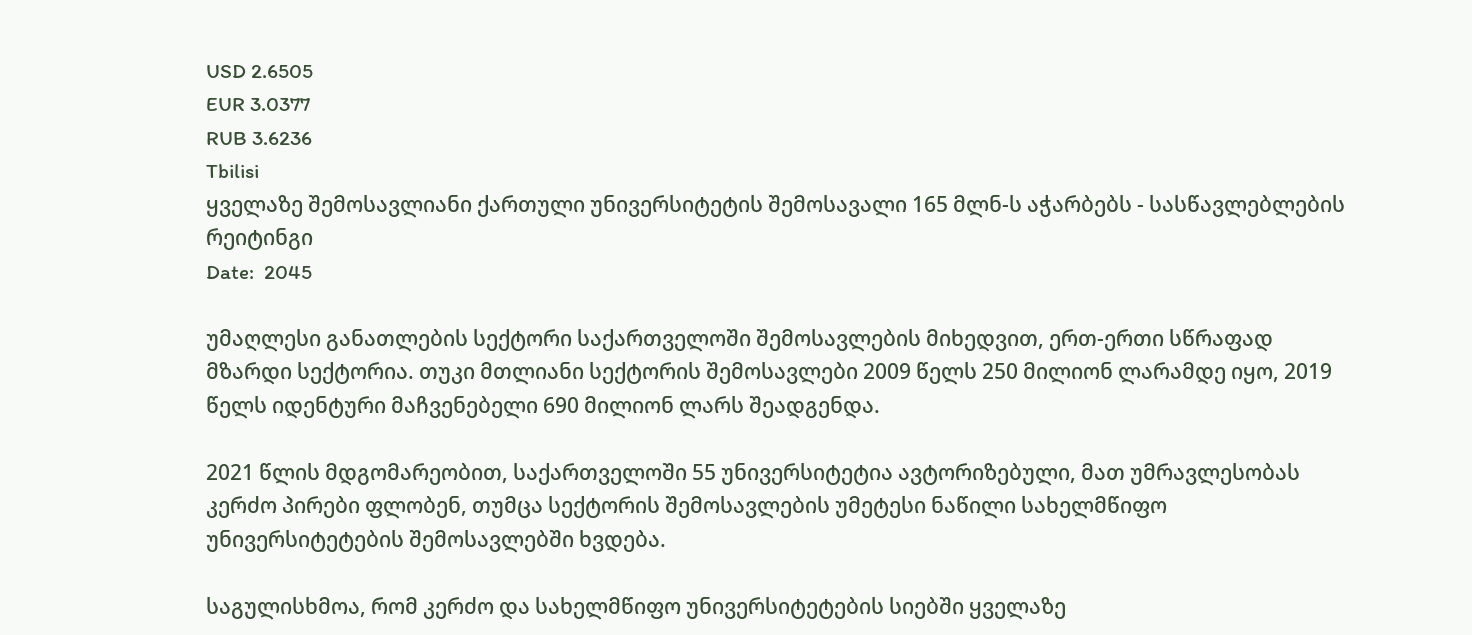USD 2.6505
EUR 3.0377
RUB 3.6236
Tbilisi
ყველაზე შემოსავლიანი ქართული უნივერსიტეტის შემოსავალი 165 მლნ-ს აჭარბებს - სასწავლებლების რეიტინგი
Date:  2045

უმაღლესი განათლების სექტორი საქართველოში შემოსავლების მიხედვით, ერთ-ერთი სწრაფად მზარდი სექტორია. თუკი მთლიანი სექტორის შემოსავლები 2009 წელს 250 მილიონ ლარამდე იყო, 2019 წელს იდენტური მაჩვენებელი 690 მილიონ ლარს შეადგენდა.

2021 წლის მდგომარეობით, საქართველოში 55 უნივერსიტეტია ავტორიზებული, მათ უმრავლესობას კერძო პირები ფლობენ, თუმცა სექტორის შემოსავლების უმეტესი ნაწილი სახელმწიფო უნივერსიტეტების შემოსავლებში ხვდება.

საგულისხმოა, რომ კერძო და სახელმწიფო უნივერსიტეტების სიებში ყველაზე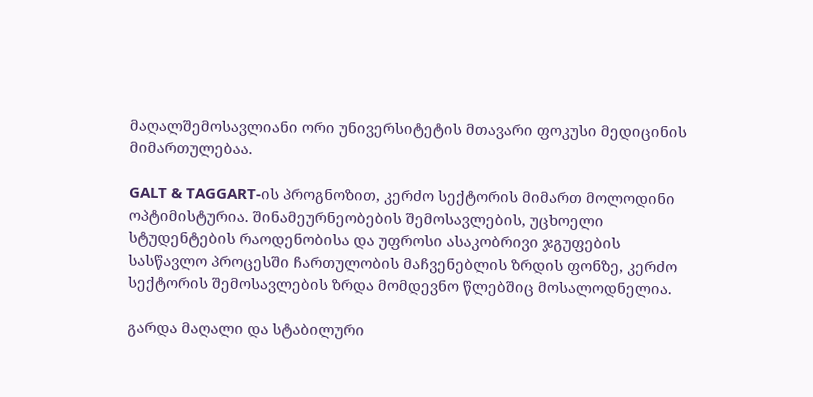მაღალშემოსავლიანი ორი უნივერსიტეტის მთავარი ფოკუსი მედიცინის მიმართულებაა.

GALT & TAGGART-ის პროგნოზით, კერძო სექტორის მიმართ მოლოდინი ოპტიმისტურია. შინამეურნეობების შემოსავლების, უცხოელი სტუდენტების რაოდენობისა და უფროსი ასაკობრივი ჯგუფების სასწავლო პროცესში ჩართულობის მაჩვენებლის ზრდის ფონზე, კერძო სექტორის შემოსავლების ზრდა მომდევნო წლებშიც მოსალოდნელია.

გარდა მაღალი და სტაბილური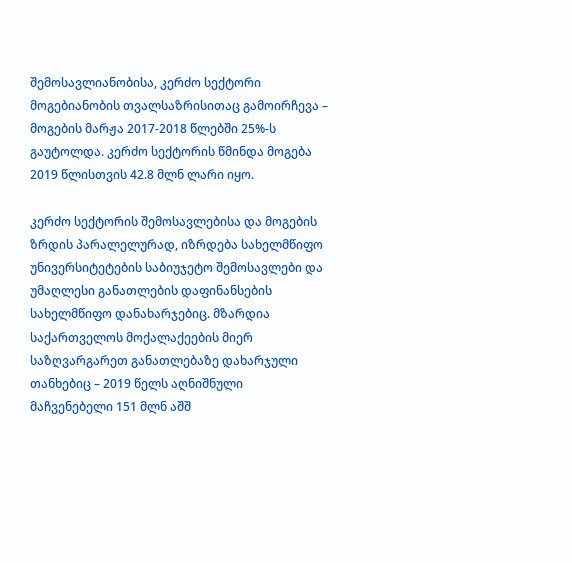შემოსავლიანობისა, კერძო სექტორი მოგებიანობის თვალსაზრისითაც გამოირჩევა – მოგების მარჟა 2017-2018 წლებში 25%-ს გაუტოლდა. კერძო სექტორის წმინდა მოგება 2019 წლისთვის 42.8 მლნ ლარი იყო.

კერძო სექტორის შემოსავლებისა და მოგების ზრდის პარალელურად, იზრდება სახელმწიფო უნივერსიტეტების საბიუჯეტო შემოსავლები და უმაღლესი განათლების დაფინანსების სახელმწიფო დანახარჯებიც. მზარდია საქართველოს მოქალაქეების მიერ საზღვარგარეთ განათლებაზე დახარჯული თანხებიც – 2019 წელს აღნიშნული მაჩვენებელი 151 მლნ აშშ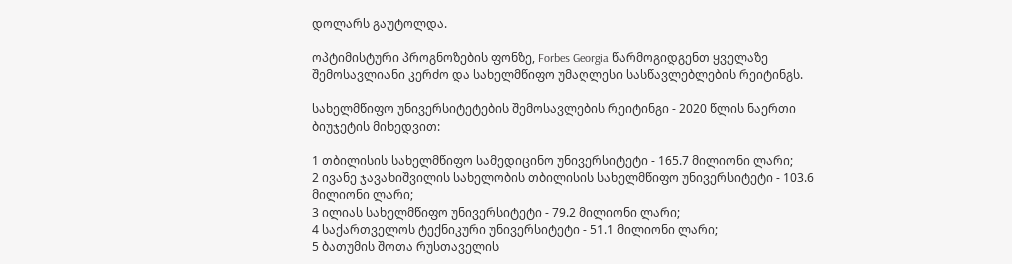დოლარს გაუტოლდა.

ოპტიმისტური პროგნოზების ფონზე, Forbes Georgia წარმოგიდგენთ ყველაზე შემოსავლიანი კერძო და სახელმწიფო უმაღლესი სასწავლებლების რეიტინგს.

სახელმწიფო უნივერსიტეტების შემოსავლების რეიტინგი - 2020 წლის ნაერთი ბიუჯეტის მიხედვით:

1 თბილისის სახელმწიფო სამედიცინო უნივერსიტეტი - 165.7 მილიონი ლარი;
2 ივანე ჯავახიშვილის სახელობის თბილისის სახელმწიფო უნივერსიტეტი - 103.6 მილიონი ლარი;
3 ილიას სახელმწიფო უნივერსიტეტი - 79.2 მილიონი ლარი;
4 საქართველოს ტექნიკური უნივერსიტეტი - 51.1 მილიონი ლარი;
5 ბათუმის შოთა რუსთაველის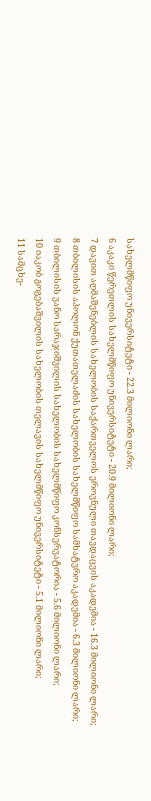სახელმწიფო უნივერსიტეტი - 22.3 მილიონი ლარი;
6 აკაკი წერეთლის სახელმწიფო უნივერსიტეტი - 20.9 მილიონი ლარი;
7 დავით აღმაშენებლის სახელობის საქართველოს ეროვნული თავდაცვის აკადემია - 16.3 მილიონი ლარი;
8 თბილისის აპოლონ ქუთათელაძის სახელობის სახელმწიფო სამხატვრო აკადემია - 6.3 მილიონი ლარი;
9 თბილისის ვანო სარაჯიშვილის სახელობის სახელმწიფო კონსერვატორია - 5.6 მილიონი ლარი;
10 იაკობ გოგებაშვილის სახელობის თელავის სახელმწიფო უნივერსიტეტი - 5.1 მილიონი ლარი;
11 სამცხე-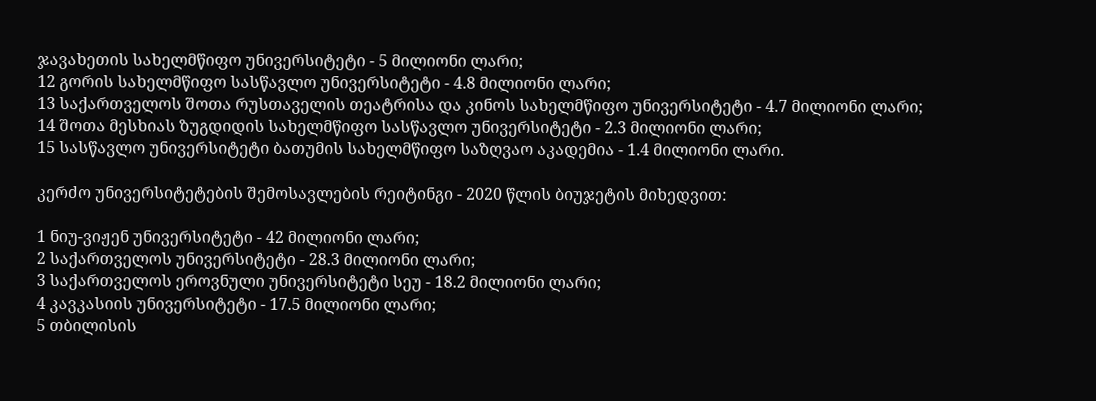ჯავახეთის სახელმწიფო უნივერსიტეტი - 5 მილიონი ლარი;
12 გორის სახელმწიფო სასწავლო უნივერსიტეტი - 4.8 მილიონი ლარი;
13 საქართველოს შოთა რუსთაველის თეატრისა და კინოს სახელმწიფო უნივერსიტეტი - 4.7 მილიონი ლარი;
14 შოთა მესხიას ზუგდიდის სახელმწიფო სასწავლო უნივერსიტეტი - 2.3 მილიონი ლარი;
15 სასწავლო უნივერსიტეტი ბათუმის სახელმწიფო საზღვაო აკადემია - 1.4 მილიონი ლარი.

კერძო უნივერსიტეტების შემოსავლების რეიტინგი - 2020 წლის ბიუჯეტის მიხედვით:

1 ნიუ-ვიჟენ უნივერსიტეტი - 42 მილიონი ლარი;
2 საქართველოს უნივერსიტეტი - 28.3 მილიონი ლარი;
3 საქართველოს ეროვნული უნივერსიტეტი სეუ - 18.2 მილიონი ლარი;
4 კავკასიის უნივერსიტეტი - 17.5 მილიონი ლარი;
5 თბილისის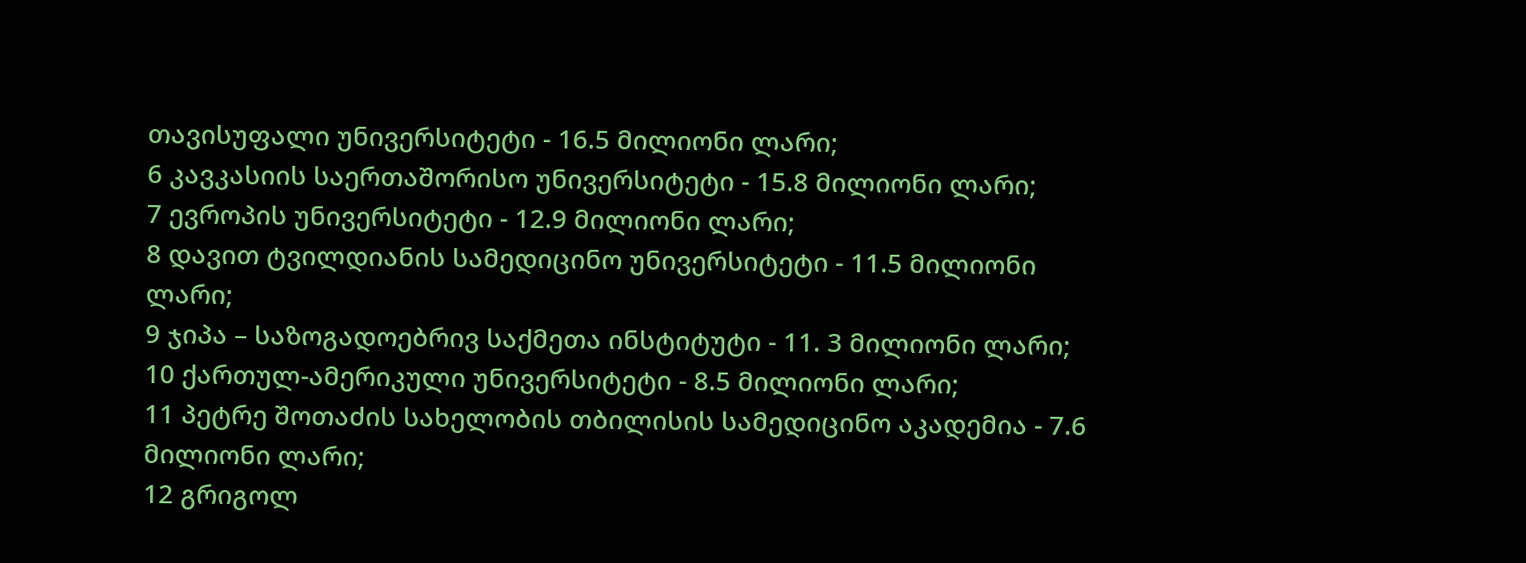თავისუფალი უნივერსიტეტი - 16.5 მილიონი ლარი;
6 კავკასიის საერთაშორისო უნივერსიტეტი - 15.8 მილიონი ლარი;
7 ევროპის უნივერსიტეტი - 12.9 მილიონი ლარი;
8 დავით ტვილდიანის სამედიცინო უნივერსიტეტი - 11.5 მილიონი ლარი;
9 ჯიპა – საზოგადოებრივ საქმეთა ინსტიტუტი - 11. 3 მილიონი ლარი;
10 ქართულ-ამერიკული უნივერსიტეტი - 8.5 მილიონი ლარი;
11 პეტრე შოთაძის სახელობის თბილისის სამედიცინო აკადემია - 7.6 მილიონი ლარი;
12 გრიგოლ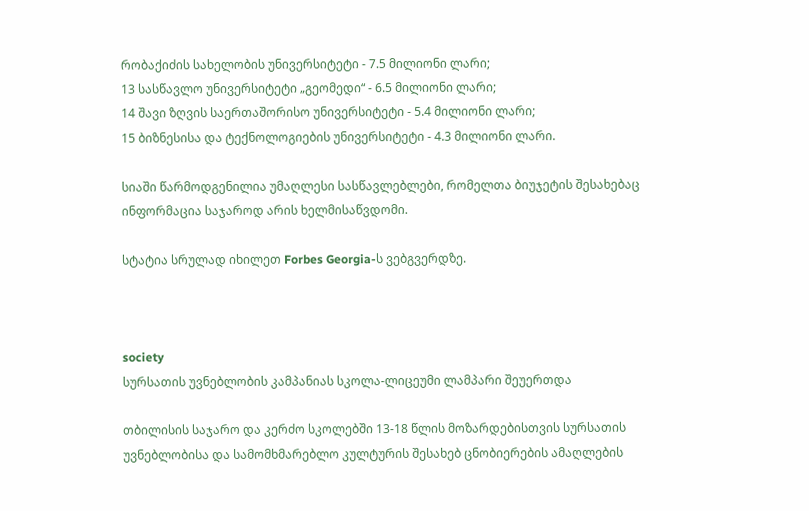რობაქიძის სახელობის უნივერსიტეტი - 7.5 მილიონი ლარი;
13 სასწავლო უნივერსიტეტი „გეომედი“ - 6.5 მილიონი ლარი;
14 შავი ზღვის საერთაშორისო უნივერსიტეტი - 5.4 მილიონი ლარი;
15 ბიზნესისა და ტექნოლოგიების უნივერსიტეტი - 4.3 მილიონი ლარი.

სიაში წარმოდგენილია უმაღლესი სასწავლებლები, რომელთა ბიუჯეტის შესახებაც ინფორმაცია საჯაროდ არის ხელმისაწვდომი.

სტატია სრულად იხილეთ Forbes Georgia-ს ვებგვერდზე.



society
სურსათის უვნებლობის კამპანიას სკოლა-ლიცეუმი ლამპარი შეუერთდა

თბილისის საჯარო და კერძო სკოლებში 13-18 წლის მოზარდებისთვის სურსათის უვნებლობისა და სამომხმარებლო კულტურის შესახებ ცნობიერების ამაღლების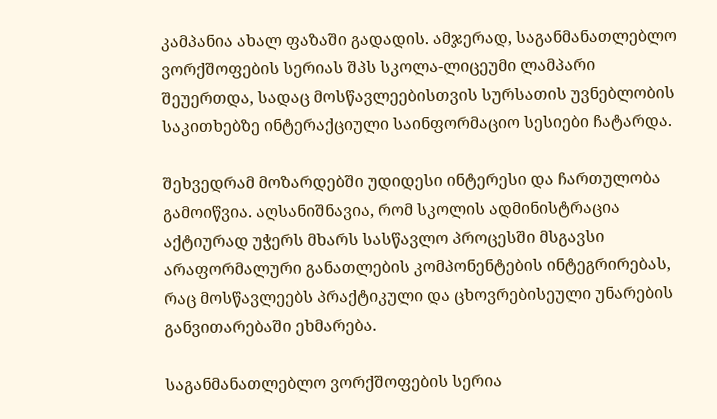კამპანია ახალ ფაზაში გადადის. ამჯერად, საგანმანათლებლო ვორქშოფების სერიას შპს სკოლა-ლიცეუმი ლამპარი შეუერთდა, სადაც მოსწავლეებისთვის სურსათის უვნებლობის საკითხებზე ინტერაქციული საინფორმაციო სესიები ჩატარდა.

შეხვედრამ მოზარდებში უდიდესი ინტერესი და ჩართულობა გამოიწვია. აღსანიშნავია, რომ სკოლის ადმინისტრაცია აქტიურად უჭერს მხარს სასწავლო პროცესში მსგავსი არაფორმალური განათლების კომპონენტების ინტეგრირებას, რაც მოსწავლეებს პრაქტიკული და ცხოვრებისეული უნარების განვითარებაში ეხმარება.

საგანმანათლებლო ვორქშოფების სერია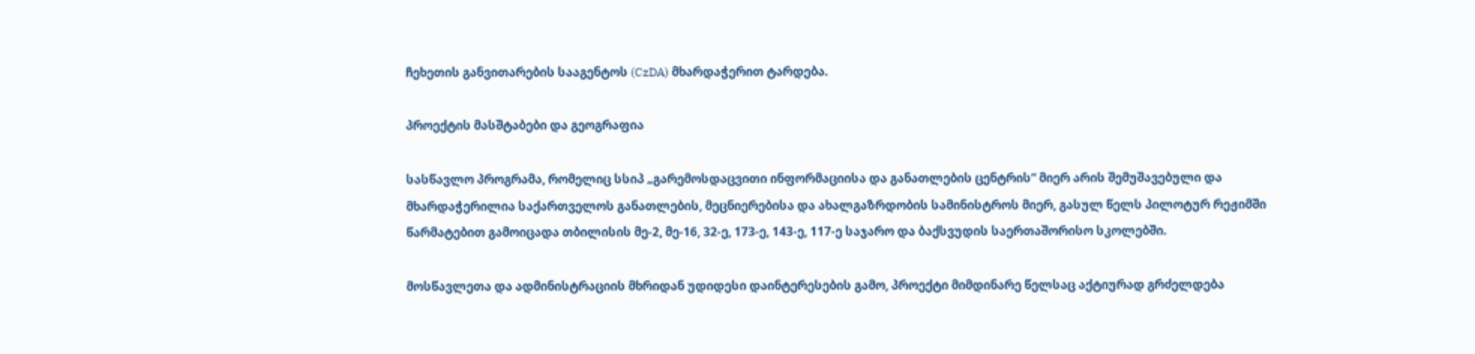ჩეხეთის განვითარების სააგენტოს (CzDA) მხარდაჭერით ტარდება.

პროექტის მასშტაბები და გეოგრაფია

სასწავლო პროგრამა, რომელიც სსიპ „გარემოსდაცვითი ინფორმაციისა და განათლების ცენტრის“ მიერ არის შემუშავებული და მხარდაჭერილია საქართველოს განათლების, მეცნიერებისა და ახალგაზრდობის სამინისტროს მიერ, გასულ წელს პილოტურ რეჟიმში წარმატებით გამოიცადა თბილისის მე-2, მე-16, 32-ე, 173-ე, 143-ე, 117-ე საჯარო და ბაქსვუდის საერთაშორისო სკოლებში.

მოსწავლეთა და ადმინისტრაციის მხრიდან უდიდესი დაინტერესების გამო, პროექტი მიმდინარე წელსაც აქტიურად გრძელდება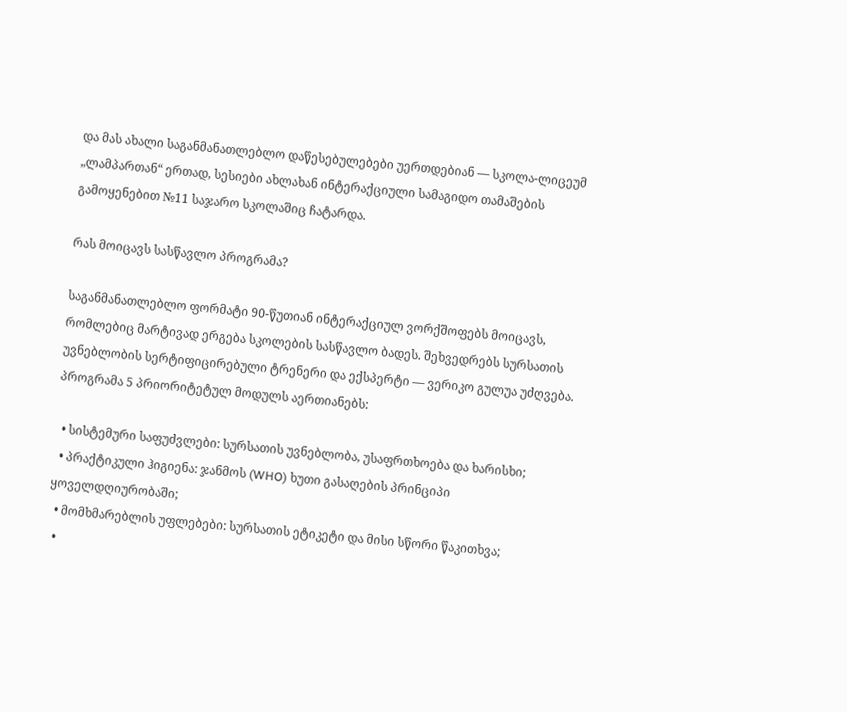და მას ახალი საგანმანათლებლო დაწესებულებები უერთდებიან — სკოლა-ლიცეუმ „ლამპართან“ ერთად, სესიები ახლახან ინტერაქციული სამაგიდო თამაშების გამოყენებით №11 საჯარო სკოლაშიც ჩატარდა.

რას მოიცავს სასწავლო პროგრამა?

საგანმანათლებლო ფორმატი 90-წუთიან ინტერაქციულ ვორქშოფებს მოიცავს, რომლებიც მარტივად ერგება სკოლების სასწავლო ბადეს. შეხვედრებს სურსათის უვნებლობის სერტიფიცირებული ტრენერი და ექსპერტი — ვერიკო გულუა უძღვება. პროგრამა 5 პრიორიტეტულ მოდულს აერთიანებს:

  • სისტემური საფუძვლები: სურსათის უვნებლობა, უსაფრთხოება და ხარისხი;
  • პრაქტიკული ჰიგიენა: ჯანმოს (WHO) ხუთი გასაღების პრინციპი ყოველდღიურობაში;
  • მომხმარებლის უფლებები: სურსათის ეტიკეტი და მისი სწორი წაკითხვა;
  •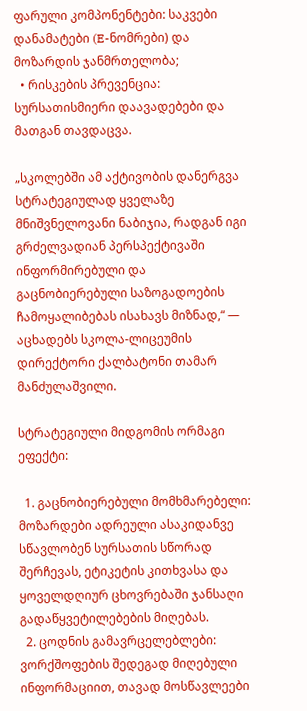ფარული კომპონენტები: საკვები დანამატები (E-ნომრები) და მოზარდის ჯანმრთელობა;
  • რისკების პრევენცია: სურსათისმიერი დაავადებები და მათგან თავდაცვა.

„სკოლებში ამ აქტივობის დანერგვა სტრატეგიულად ყველაზე მნიშვნელოვანი ნაბიჯია, რადგან იგი გრძელვადიან პერსპექტივაში ინფორმირებული და გაცნობიერებული საზოგადოების ჩამოყალიბებას ისახავს მიზნად,“ — აცხადებს სკოლა-ლიცეუმის დირექტორი ქალბატონი თამარ მანძულაშვილი.

სტრატეგიული მიდგომის ორმაგი ეფექტი:

  1. გაცნობიერებული მომხმარებელი: მოზარდები ადრეული ასაკიდანვე სწავლობენ სურსათის სწორად შერჩევას, ეტიკეტის კითხვასა და ყოველდღიურ ცხოვრებაში ჯანსაღი გადაწყვეტილებების მიღებას.
  2. ცოდნის გამავრცელებლები: ვორქშოფების შედეგად მიღებული ინფორმაციით, თავად მოსწავლეები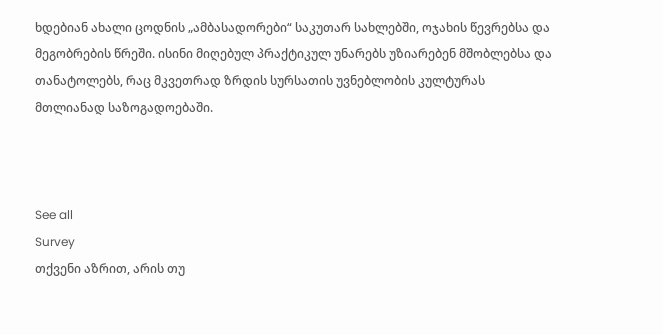ხდებიან ახალი ცოდნის „ამბასადორები“ საკუთარ სახლებში, ოჯახის წევრებსა და მეგობრების წრეში. ისინი მიღებულ პრაქტიკულ უნარებს უზიარებენ მშობლებსა და თანატოლებს, რაც მკვეთრად ზრდის სურსათის უვნებლობის კულტურას მთლიანად საზოგადოებაში.



See all
Survey
თქვენი აზრით, არის თუ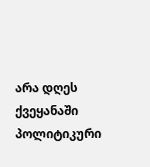არა დღეს ქვეყანაში პოლიტიკური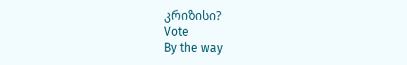კრიზისი?
Vote
By the way